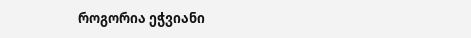როგორია ეჭვიანი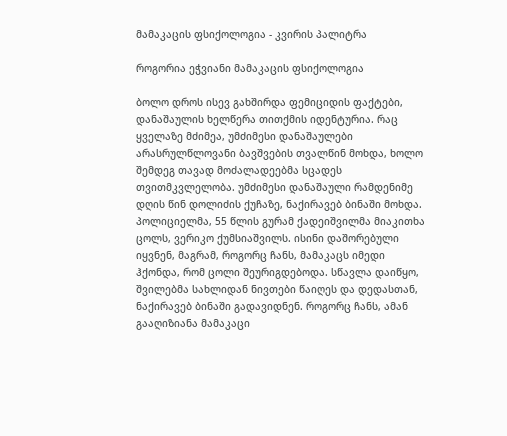მამაკაცის ფსიქოლოგია - კვირის პალიტრა

როგორია ეჭვიანი მამაკაცის ფსიქოლოგია

ბოლო დროს ისევ გახშირდა ფემიციდის ფაქტები, დანაშაულის ხელწერა თითქმის იდენტურია. რაც ყველაზე მძიმეა, უმძიმესი დანაშაულები არასრულწლოვანი ბავშვების თვალწინ მოხდა, ხოლო შემდეგ თავად მოძალადეებმა სცადეს თვითმკვლელობა. უმძიმესი დანაშაული რამდენიმე დღის წინ დოლიძის ქუჩაზე, ნაქირავებ ბინაში მოხდა. პოლიციელმა, 55 წლის გურამ ქადეიშვილმა მიაკითხა ცოლს, ვერიკო ქუმსიაშვილს. ისინი დაშორებული იყვნენ, მაგრამ, როგორც ჩანს, მამაკაცს იმედი ჰქონდა, რომ ცოლი შეურიგდებოდა. სწავლა დაიწყო, შვილებმა სახლიდან ნივთები წაიღეს და დედასთან, ნაქირავებ ბინაში გადავიდნენ. როგორც ჩანს, ამან გააღიზიანა მამაკაცი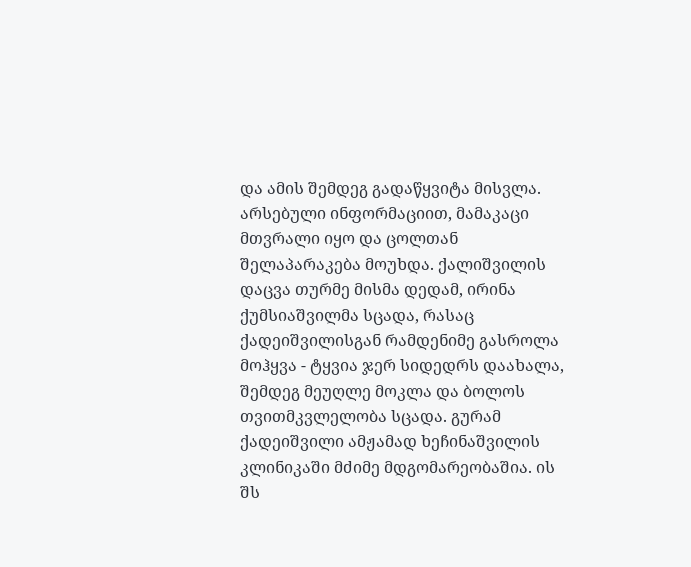და ამის შემდეგ გადაწყვიტა მისვლა. არსებული ინფორმაციით, მამაკაცი მთვრალი იყო და ცოლთან შელაპარაკება მოუხდა. ქალიშვილის დაცვა თურმე მისმა დედამ, ირინა ქუმსიაშვილმა სცადა, რასაც ქადეიშვილისგან რამდენიმე გასროლა მოჰყვა - ტყვია ჯერ სიდედრს დაახალა, შემდეგ მეუღლე მოკლა და ბოლოს თვითმკვლელობა სცადა. გურამ ქადეიშვილი ამჟამად ხეჩინაშვილის კლინიკაში მძიმე მდგომარეობაშია. ის შს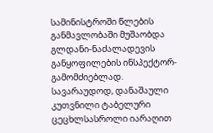სამინისტროში წლების განმავლობაში მუშაობდა გლდანი-ნაძალადევის განყოფილების ინსპექტორ-გამომძიებლად. სავარაუდოდ, დანაშაული კუთვნილი ტაბელური ცეცხლსასროლი იარაღით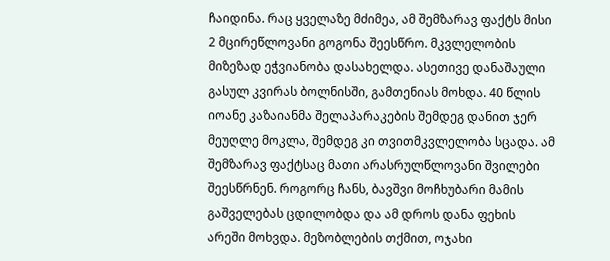ჩაიდინა. რაც ყველაზე მძიმეა, ამ შემზარავ ფაქტს მისი 2 მცირეწლოვანი გოგონა შეესწრო. მკვლელობის მიზეზად ეჭვიანობა დასახელდა. ასეთივე დანაშაული გასულ კვირას ბოლნისში, გამთენიას მოხდა. 40 წლის იოანე კაზაიანმა შელაპარაკების შემდეგ დანით ჯერ მეუღლე მოკლა, შემდეგ კი თვითმკვლელობა სცადა. ამ შემზარავ ფაქტსაც მათი არასრულწლოვანი შვილები შეესწრნენ. როგორც ჩანს, ბავშვი მოჩხუბარი მამის გაშველებას ცდილობდა და ამ დროს დანა ფეხის არეში მოხვდა. მეზობლების თქმით, ოჯახი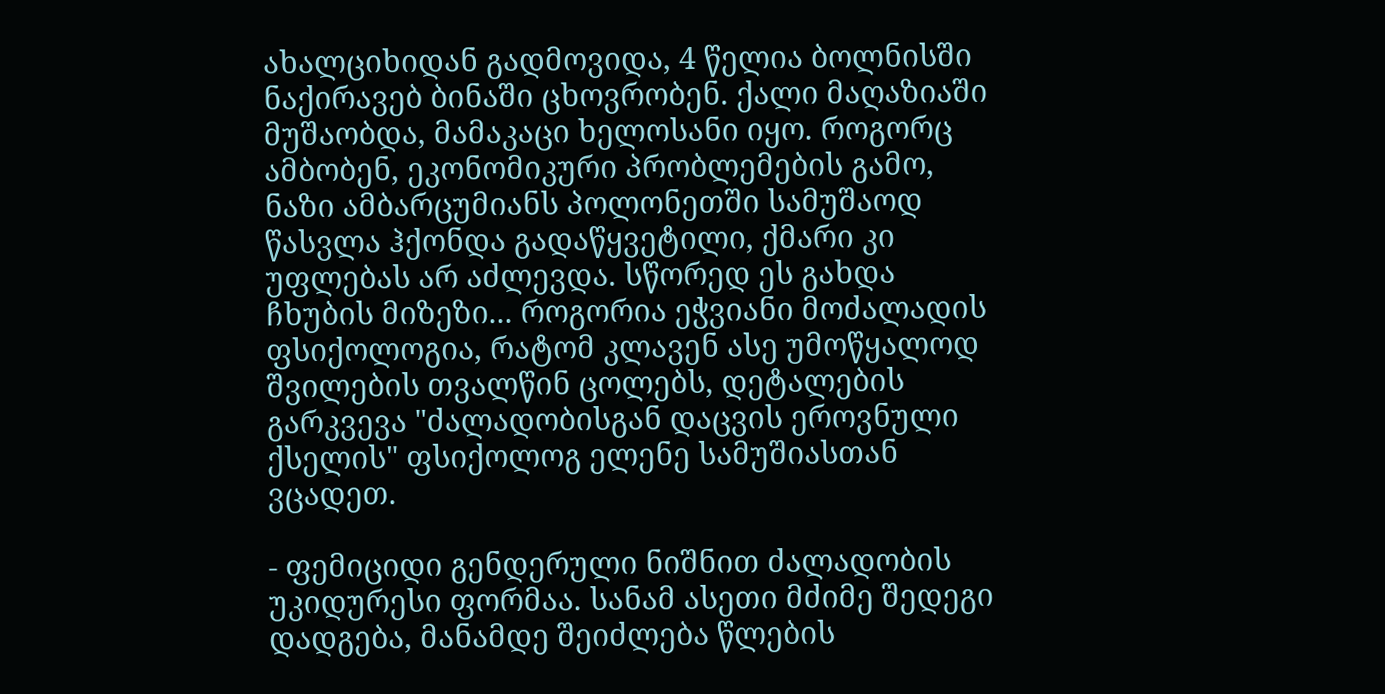ახალციხიდან გადმოვიდა, 4 წელია ბოლნისში ნაქირავებ ბინაში ცხოვრობენ. ქალი მაღაზიაში მუშაობდა, მამაკაცი ხელოსანი იყო. როგორც ამბობენ, ეკონომიკური პრობლემების გამო, ნაზი ამბარცუმიანს პოლონეთში სამუშაოდ წასვლა ჰქონდა გადაწყვეტილი, ქმარი კი უფლებას არ აძლევდა. სწორედ ეს გახდა ჩხუბის მიზეზი... როგორია ეჭვიანი მოძალადის ფსიქოლოგია, რატომ კლავენ ასე უმოწყალოდ შვილების თვალწინ ცოლებს, დეტალების გარკვევა "ძალადობისგან დაცვის ეროვნული ქსელის" ფსიქოლოგ ელენე სამუშიასთან ვცადეთ.

- ფემიციდი გენდერული ნიშნით ძალადობის უკიდურესი ფორმაა. სანამ ასეთი მძიმე შედეგი დადგება, მანამდე შეიძლება წლების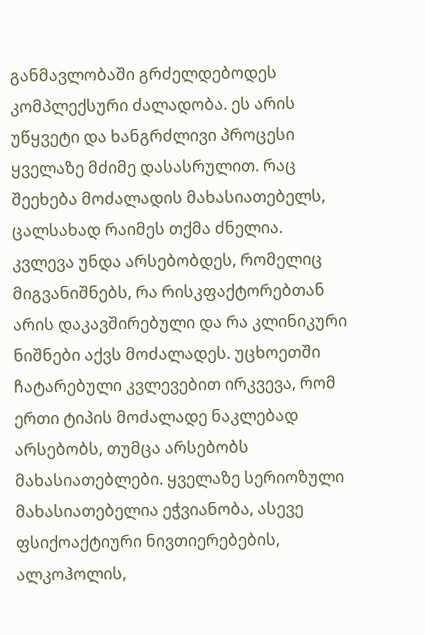განმავლობაში გრძელდებოდეს კომპლექსური ძალადობა. ეს არის უწყვეტი და ხანგრძლივი პროცესი ყველაზე მძიმე დასასრულით. რაც შეეხება მოძალადის მახასიათებელს, ცალსახად რაიმეს თქმა ძნელია. კვლევა უნდა არსებობდეს, რომელიც მიგვანიშნებს, რა რისკფაქტორებთან არის დაკავშირებული და რა კლინიკური ნიშნები აქვს მოძალადეს. უცხოეთში ჩატარებული კვლევებით ირკვევა, რომ ერთი ტიპის მოძალადე ნაკლებად არსებობს, თუმცა არსებობს მახასიათებლები. ყველაზე სერიოზული მახასიათებელია ეჭვიანობა, ასევე ფსიქოაქტიური ნივთიერებების, ალკოჰოლის,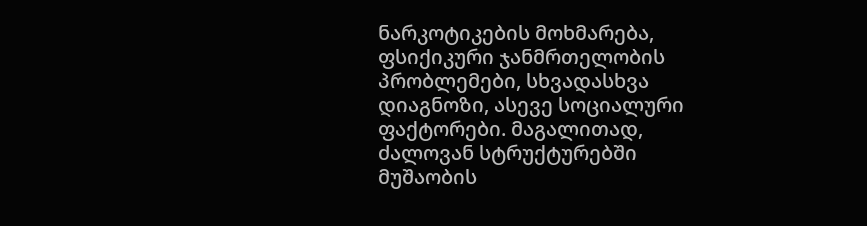ნარკოტიკების მოხმარება, ფსიქიკური ჯანმრთელობის პრობლემები, სხვადასხვა დიაგნოზი, ასევე სოციალური ფაქტორები. მაგალითად, ძალოვან სტრუქტურებში მუშაობის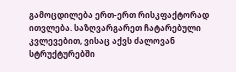გამოცდილება ერთ-ერთ რისკფაქტორად ითვლება. საზღვარგარეთ ჩატარებული კვლევებით, ვისაც აქვს ძალოვან სტრუქტურებში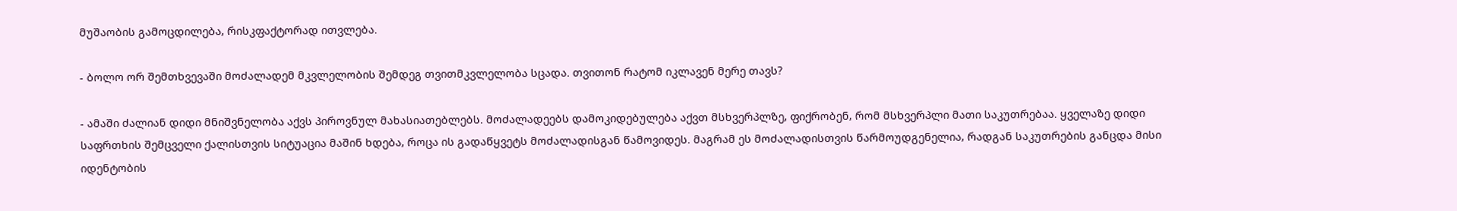მუშაობის გამოცდილება, რისკფაქტორად ითვლება.

- ბოლო ორ შემთხვევაში მოძალადემ მკვლელობის შემდეგ თვითმკვლელობა სცადა. თვითონ რატომ იკლავენ მერე თავს?

- ამაში ძალიან დიდი მნიშვნელობა აქვს პიროვნულ მახასიათებლებს. მოძალადეებს დამოკიდებულება აქვთ მსხვერპლზე, ფიქრობენ, რომ მსხვერპლი მათი საკუთრებაა. ყველაზე დიდი საფრთხის შემცველი ქალისთვის სიტუაცია მაშინ ხდება, როცა ის გადაწყვეტს მოძალადისგან წამოვიდეს. მაგრამ ეს მოძალადისთვის წარმოუდგენელია, რადგან საკუთრების განცდა მისი იდენტობის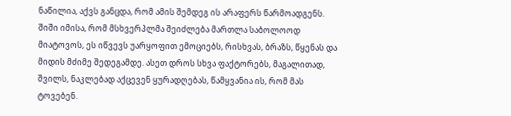ნაწილია, აქვს განცდა, რომ ამის შემდეგ ის არაფერს წარმოადგენს. შიში იმისა, რომ მსხვერპლმა შეიძლება მართლა საბოლოოდ მიატოვოს, ეს იწვევს უარყოფით ემოციებს, რისხვას, ბრაზს, წყენას და მიდის მძიმე შედეგამდე. ასეთ დროს სხვა ფაქტორებს, მაგალითად, შვილს, ნაკლებად აქცევენ ყურადღებას, წამყვანია ის, რომ მას ტოვებენ.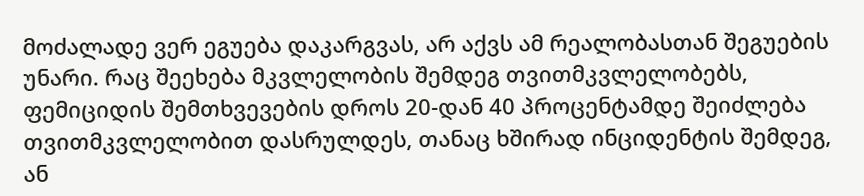მოძალადე ვერ ეგუება დაკარგვას, არ აქვს ამ რეალობასთან შეგუების უნარი. რაც შეეხება მკვლელობის შემდეგ თვითმკვლელობებს, ფემიციდის შემთხვევების დროს 20-დან 40 პროცენტამდე შეიძლება თვითმკვლელობით დასრულდეს, თანაც ხშირად ინციდენტის შემდეგ, ან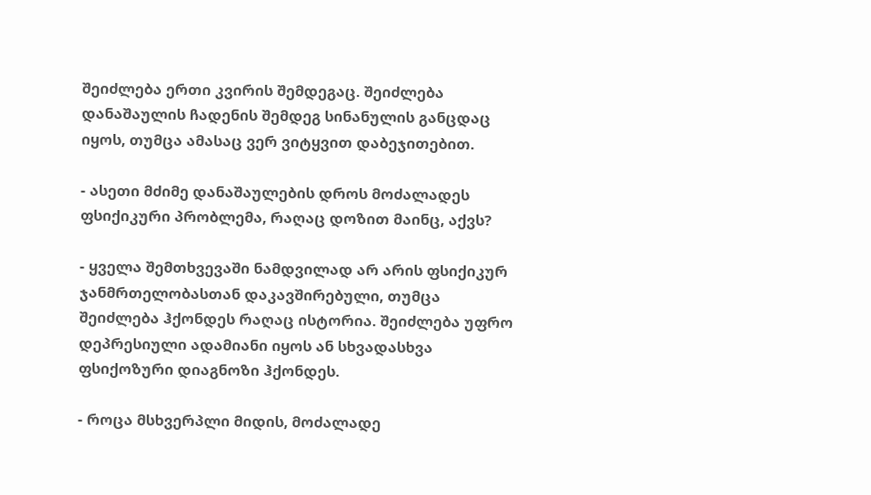შეიძლება ერთი კვირის შემდეგაც. შეიძლება დანაშაულის ჩადენის შემდეგ სინანულის განცდაც იყოს, თუმცა ამასაც ვერ ვიტყვით დაბეჯითებით.

- ასეთი მძიმე დანაშაულების დროს მოძალადეს ფსიქიკური პრობლემა, რაღაც დოზით მაინც, აქვს?

- ყველა შემთხვევაში ნამდვილად არ არის ფსიქიკურ ჯანმრთელობასთან დაკავშირებული, თუმცა შეიძლება ჰქონდეს რაღაც ისტორია. შეიძლება უფრო დეპრესიული ადამიანი იყოს ან სხვადასხვა ფსიქოზური დიაგნოზი ჰქონდეს.

- როცა მსხვერპლი მიდის, მოძალადე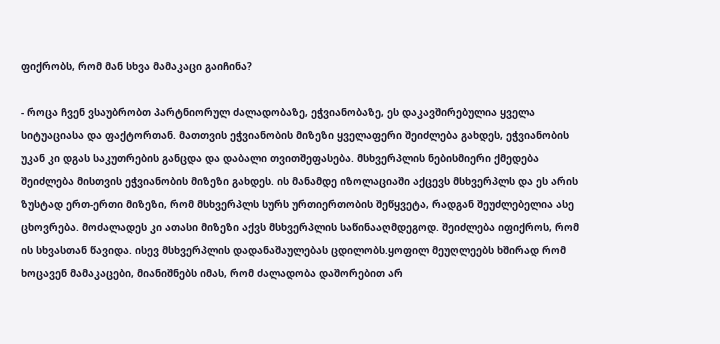ფიქრობს, რომ მან სხვა მამაკაცი გაიჩინა?

- როცა ჩვენ ვსაუბრობთ პარტნიორულ ძალადობაზე, ეჭვიანობაზე, ეს დაკავშირებულია ყველა სიტუაციასა და ფაქტორთან. მათთვის ეჭვიანობის მიზეზი ყველაფერი შეიძლება გახდეს, ეჭვიანობის უკან კი დგას საკუთრების განცდა და დაბალი თვითშეფასება. მსხვერპლის ნებისმიერი ქმედება შეიძლება მისთვის ეჭვიანობის მიზეზი გახდეს. ის მანამდე იზოლაციაში აქცევს მსხვერპლს და ეს არის ზუსტად ერთ-ერთი მიზეზი, რომ მსხვერპლს სურს ურთიერთობის შეწყვეტა, რადგან შეუძლებელია ასე ცხოვრება. მოძალადეს კი ათასი მიზეზი აქვს მსხვერპლის საწინააღმდეგოდ. შეიძლება იფიქროს, რომ ის სხვასთან წავიდა. ისევ მსხვერპლის დადანაშაულებას ცდილობს.ყოფილ მეუღლეებს ხშირად რომ ხოცავენ მამაკაცები, მიანიშნებს იმას, რომ ძალადობა დაშორებით არ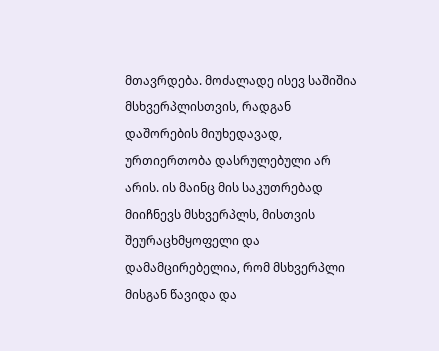მთავრდება. მოძალადე ისევ საშიშია მსხვერპლისთვის, რადგან დაშორების მიუხედავად, ურთიერთობა დასრულებული არ არის. ის მაინც მის საკუთრებად მიიჩნევს მსხვერპლს, მისთვის შეურაცხმყოფელი და დამამცირებელია, რომ მსხვერპლი მისგან წავიდა და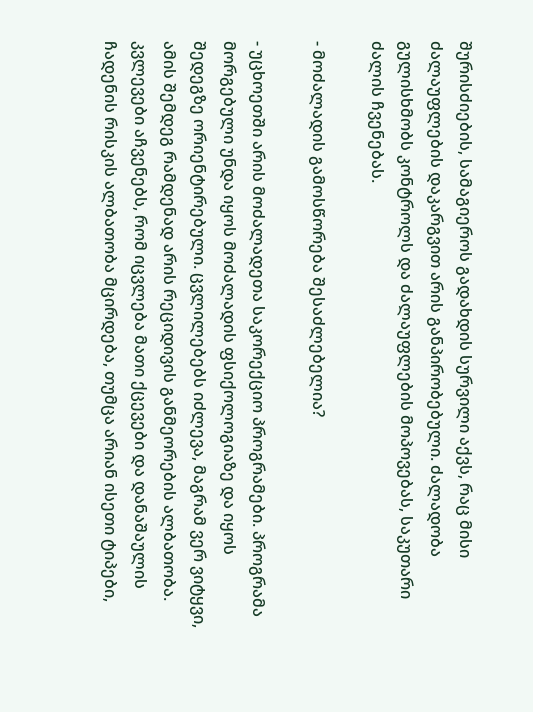შურისძიების, სამაგიეროს გადახდის სურვილი აქვს, რაც მისი ძალაუფლების დაკარგვით არის განპირობებული. ძალადობა გულისხმობს კონტროლს და ძალაუფლების მოპოვებას, საკუთარი ძალის ჩვენებას.

- მოძალადის გამოსწორება შესაძლებელია?

- უცხოეთში არის მოძალადეთა საკორექციო პროგრამები. პროგრამა მორგებული უნდა იყოს მოძალადის ფსიქოლოგიაზე და იყოს შედეგზე ორიენტირებული. ცვლილებებს იძლევა, მაგრამ ვერ ვიტყვი, ამის შემდეგ რამდენად არის რეციდივის განმეორების ალბათობა. კვლევები აჩვენებს, რომ იცვლება მათი ქცევები და დანაშაულის ჩადენის რისკის ალბათობა მცირდება, თუმცა არიან ისეთი ტიპები,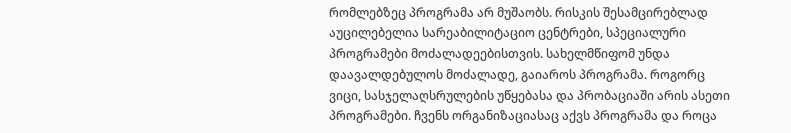რომლებზეც პროგრამა არ მუშაობს. რისკის შესამცირებლად აუცილებელია სარეაბილიტაციო ცენტრები, სპეციალური პროგრამები მოძალადეებისთვის. სახელმწიფომ უნდა დაავალდებულოს მოძალადე, გაიაროს პროგრამა. როგორც ვიცი, სასჯელაღსრულების უწყებასა და პრობაციაში არის ასეთი პროგრამები. ჩვენს ორგანიზაციასაც აქვს პროგრამა და როცა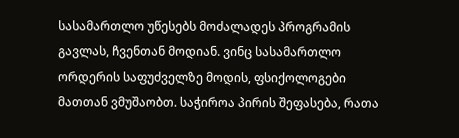სასამართლო უწესებს მოძალადეს პროგრამის გავლას, ჩვენთან მოდიან. ვინც სასამართლო ორდერის საფუძველზე მოდის, ფსიქოლოგები მათთან ვმუშაობთ. საჭიროა პირის შეფასება, რათა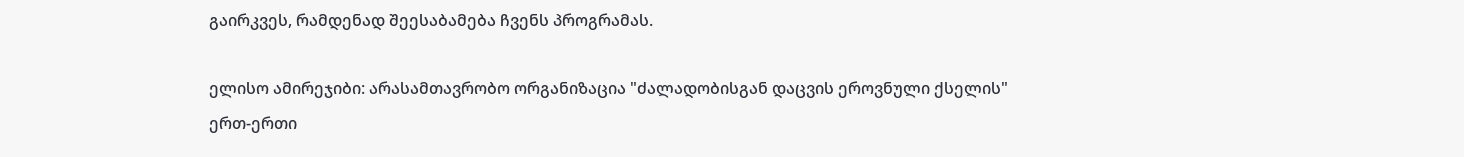გაირკვეს, რამდენად შეესაბამება ჩვენს პროგრამას.

ელისო ამირეჯიბი: არასამთავრობო ორგანიზაცია "ძალადობისგან დაცვის ეროვნული ქსელის" ერთ-ერთი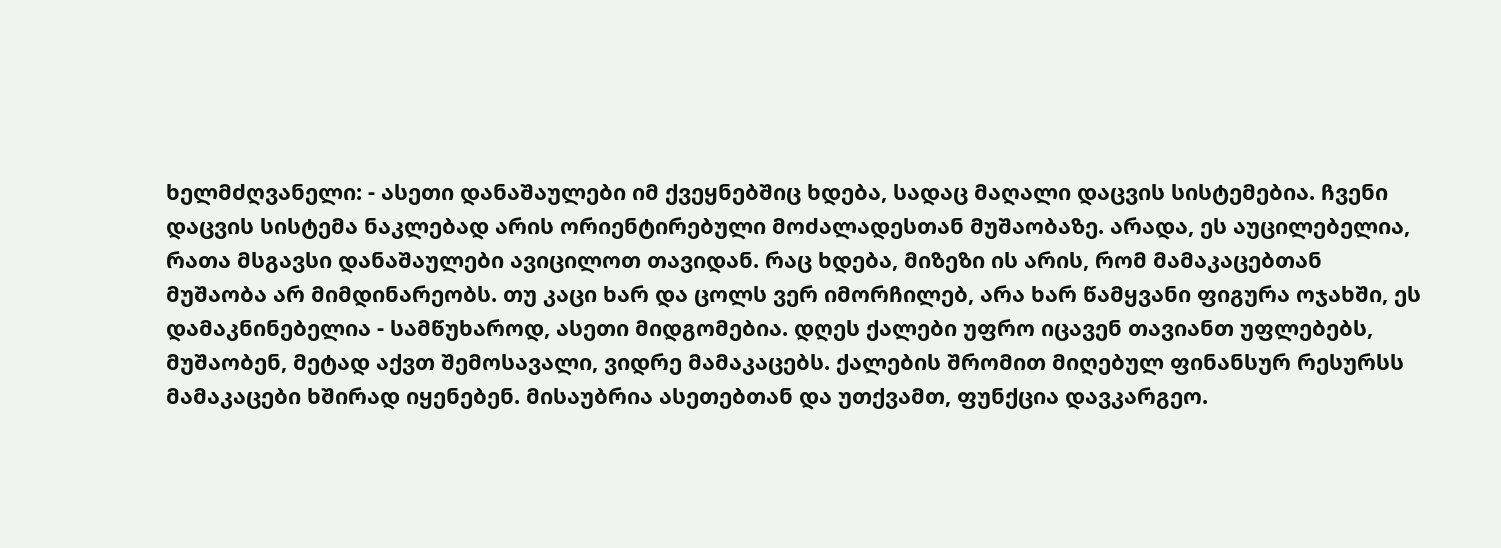ხელმძღვანელი: - ასეთი დანაშაულები იმ ქვეყნებშიც ხდება, სადაც მაღალი დაცვის სისტემებია. ჩვენი დაცვის სისტემა ნაკლებად არის ორიენტირებული მოძალადესთან მუშაობაზე. არადა, ეს აუცილებელია, რათა მსგავსი დანაშაულები ავიცილოთ თავიდან. რაც ხდება, მიზეზი ის არის, რომ მამაკაცებთან მუშაობა არ მიმდინარეობს. თუ კაცი ხარ და ცოლს ვერ იმორჩილებ, არა ხარ წამყვანი ფიგურა ოჯახში, ეს დამაკნინებელია - სამწუხაროდ, ასეთი მიდგომებია. დღეს ქალები უფრო იცავენ თავიანთ უფლებებს, მუშაობენ, მეტად აქვთ შემოსავალი, ვიდრე მამაკაცებს. ქალების შრომით მიღებულ ფინანსურ რესურსს მამაკაცები ხშირად იყენებენ. მისაუბრია ასეთებთან და უთქვამთ, ფუნქცია დავკარგეო.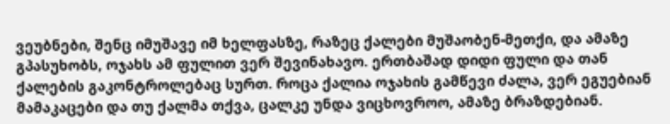ვეუბნები, შენც იმუშავე იმ ხელფასზე, რაზეც ქალები მუშაობენ-მეთქი, და ამაზე გპასუხობს, ოჯახს ამ ფულით ვერ შევინახავო. ერთბაშად დიდი ფული და თან ქალების გაკონტროლებაც სურთ. როცა ქალია ოჯახის გამწევი ძალა, ვერ ეგუებიან მამაკაცები და თუ ქალმა თქვა, ცალკე უნდა ვიცხოვროო, ამაზე ბრაზდებიან.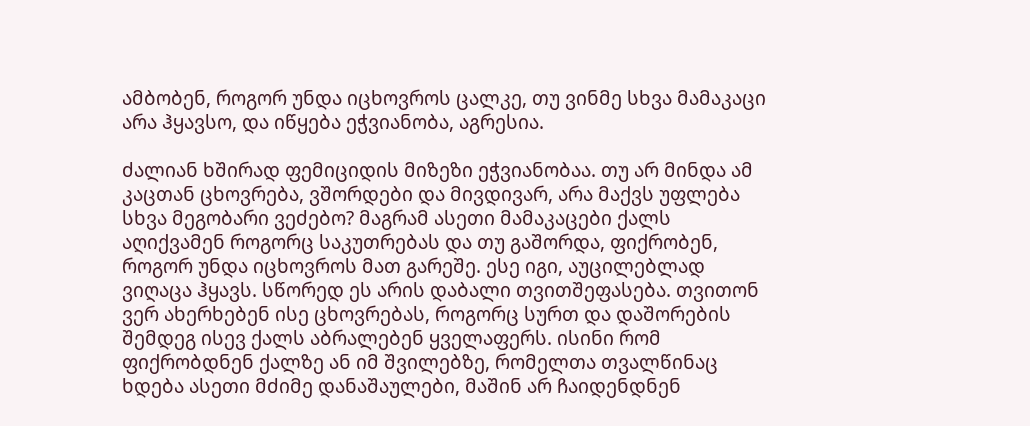ამბობენ, როგორ უნდა იცხოვროს ცალკე, თუ ვინმე სხვა მამაკაცი არა ჰყავსო, და იწყება ეჭვიანობა, აგრესია.

ძალიან ხშირად ფემიციდის მიზეზი ეჭვიანობაა. თუ არ მინდა ამ კაცთან ცხოვრება, ვშორდები და მივდივარ, არა მაქვს უფლება სხვა მეგობარი ვეძებო? მაგრამ ასეთი მამაკაცები ქალს აღიქვამენ როგორც საკუთრებას და თუ გაშორდა, ფიქრობენ, როგორ უნდა იცხოვროს მათ გარეშე. ესე იგი, აუცილებლად ვიღაცა ჰყავს. სწორედ ეს არის დაბალი თვითშეფასება. თვითონ ვერ ახერხებენ ისე ცხოვრებას, როგორც სურთ და დაშორების შემდეგ ისევ ქალს აბრალებენ ყველაფერს. ისინი რომ ფიქრობდნენ ქალზე ან იმ შვილებზე, რომელთა თვალწინაც ხდება ასეთი მძიმე დანაშაულები, მაშინ არ ჩაიდენდნენ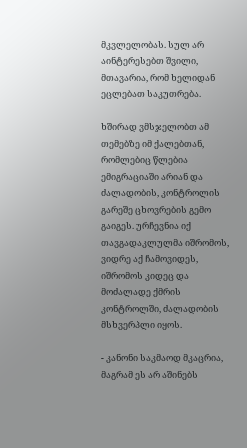მკვლელობას. სულ არ აინტერესებთ შვილი, მთავარია, რომ ხელიდან ეცლებათ საკუთრება.

ხშირად ვმსჯელობთ ამ თემებზე იმ ქალებთან, რომლებიც წლებია ემიგრაციაში არიან და ძალადობის, კონტროლის გარეშე ცხოვრების გემო გაიგეს. ურჩევნია იქ თავგადაკლულმა იშრომოს, ვიდრე აქ ჩამოვიდეს, იშრომოს კიდეც და მოძალადე ქმრის კონტროლში, ძალადობის მსხვერპლი იყოს.

- კანონი საკმაოდ მკაცრია, მაგრამ ეს არ აშინებს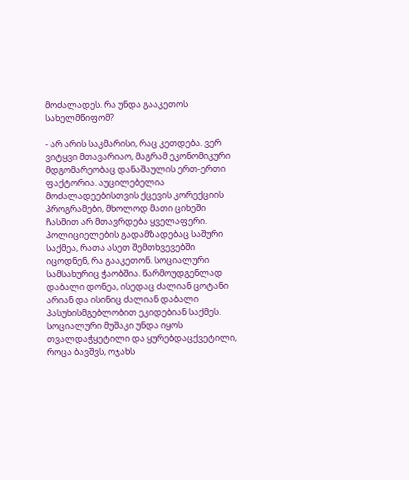მოძალადეს. რა უნდა გააკეთოს სახელმწიფომ?

- არ არის საკმარისი, რაც კეთდება. ვერ ვიტყვი მთავარიაო, მაგრამ ეკონომიკური მდგომარეობაც დანაშაულის ერთ-ერთი ფაქტორია. აუცილებელია მოძალადეებისთვის ქცევის კორექციის პროგრამები, მხოლოდ მათი ციხეში ჩასმით არ მთავრდება ყველაფერი. პოლიციელების გადამზადებაც საშური საქმეა, რათა ასეთ შემთხვევებში იცოდნენ, რა გააკეთონ. სოციალური სამსახურიც ჭაობშია. წარმოუდგენლად დაბალი დონეა, ისედაც ძალიან ცოტანი არიან და ისინიც ძალიან დაბალი პასუხისმგებლობით ეკიდებიან საქმეს. სოციალური მუშაკი უნდა იყოს თვალდაჭყეტილი და ყურებდაცქვეტილი, როცა ბავშვს, ოჯახს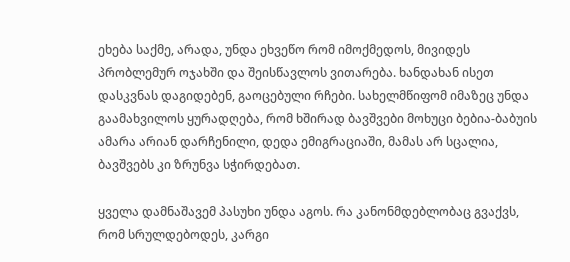ეხება საქმე, არადა, უნდა ეხვეწო რომ იმოქმედოს, მივიდეს პრობლემურ ოჯახში და შეისწავლოს ვითარება. ხანდახან ისეთ დასკვნას დაგიდებენ, გაოცებული რჩები. სახელმწიფომ იმაზეც უნდა გაამახვილოს ყურადღება, რომ ხშირად ბავშვები მოხუცი ბებია-ბაბუის ამარა არიან დარჩენილი, დედა ემიგრაციაში, მამას არ სცალია, ბავშვებს კი ზრუნვა სჭირდებათ.

ყველა დამნაშავემ პასუხი უნდა აგოს. რა კანონმდებლობაც გვაქვს, რომ სრულდებოდეს, კარგი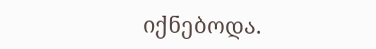იქნებოდა.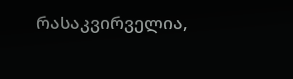რასაკვირველია,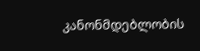კანონმდებლობის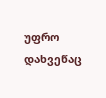უფრო დახვეწაც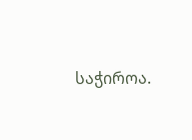საჭიროა.